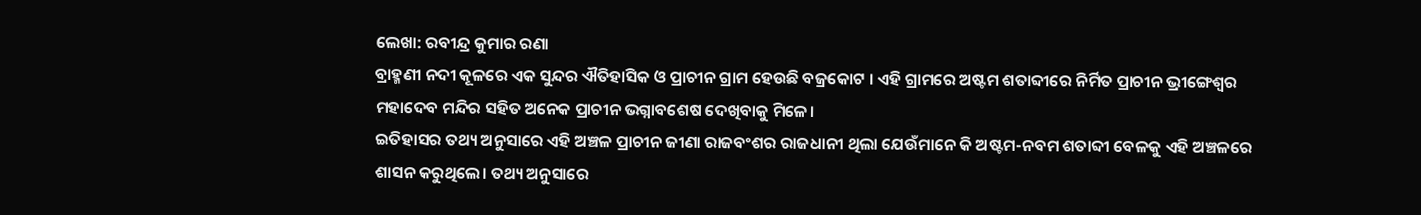ଲେଖା: ରବୀନ୍ଦ୍ର କୁମାର ରଣା
ବ୍ରାହ୍ମଣୀ ନଦୀ କୂଳରେ ଏକ ସୁନ୍ଦର ଐତିହାସିକ ଓ ପ୍ରାଚୀନ ଗ୍ରାମ ହେଉଛି ବଜ୍ରକୋଟ । ଏହି ଗ୍ରାମରେ ଅଷ୍ଟମ ଶତାବ୍ଦୀରେ ନିର୍ମିତ ପ୍ରାଚୀନ ଭ୍ରୀଙ୍ଗେଶ୍ୱର ମହାଦେବ ମନ୍ଦିର ସହିତ ଅନେକ ପ୍ରାଚୀନ ଭଗ୍ନାବଶେଷ ଦେଖିବାକୁ ମିଳେ।
ଇତିହାସର ତଥ୍ୟ ଅନୁସାରେ ଏହି ଅଞ୍ଚଳ ପ୍ରାଚୀନ ଜୀଣା ରାଜବଂଶର ରାଜଧାନୀ ଥିଲା ଯେଉଁମାନେ କି ଅଷ୍ଟମ-ନବମ ଶତାବ୍ଦୀ ବେଳକୁ ଏହି ଅଞ୍ଚଳରେ ଶାସନ କରୁଥିଲେ। ତଥ୍ୟ ଅନୁସାରେ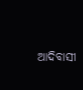ଆଦିବାସୀ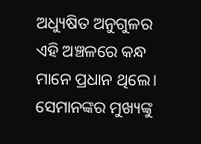ଅଧ୍ୟୁଷିତ ଅନୁଗୁଳର ଏହି ଅଞ୍ଚଳରେ କନ୍ଧ ମାନେ ପ୍ରଧାନ ଥିଲେ। ସେମାନଙ୍କର ମୁଖ୍ୟଙ୍କୁ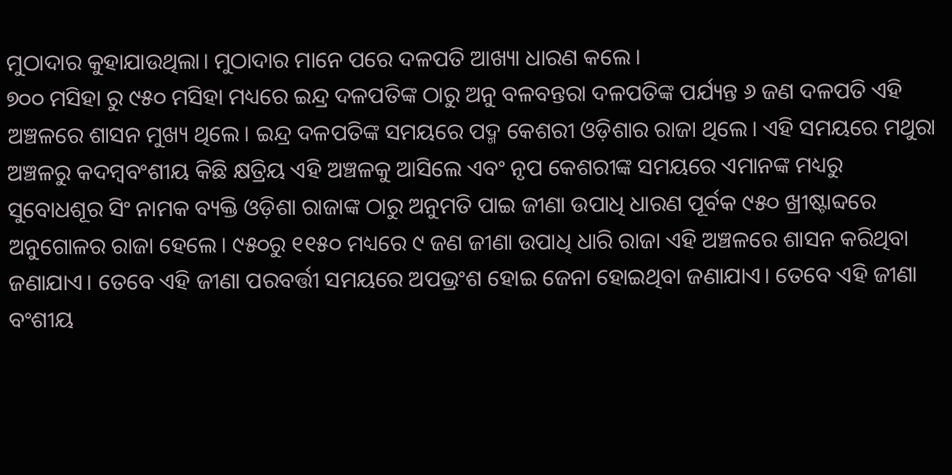ମୁଠାଦାର କୁହାଯାଉଥିଲା। ମୁଠାଦାର ମାନେ ପରେ ଦଳପତି ଆଖ୍ୟା ଧାରଣ କଲେ।
୭୦୦ ମସିହା ରୁ ୯୫୦ ମସିହା ମଧ୍ୟରେ ଇନ୍ଦ୍ର ଦଳପତିଙ୍କ ଠାରୁ ଅନୁ ବଳବନ୍ତରା ଦଳପତିଙ୍କ ପର୍ଯ୍ୟନ୍ତ ୬ ଜଣ ଦଳପତି ଏହି ଅଞ୍ଚଳରେ ଶାସନ ମୁଖ୍ୟ ଥିଲେ। ଇନ୍ଦ୍ର ଦଳପତିଙ୍କ ସମୟରେ ପଦ୍ମ କେଶରୀ ଓଡ଼ିଶାର ରାଜା ଥିଲେ। ଏହି ସମୟରେ ମଥୁରା ଅଞ୍ଚଳରୁ କଦମ୍ବବଂଶୀୟ କିଛି କ୍ଷତ୍ରିୟ ଏହି ଅଞ୍ଚଳକୁ ଆସିଲେ ଏବଂ ନୃପ କେଶରୀଙ୍କ ସମୟରେ ଏମାନଙ୍କ ମଧ୍ୟରୁ ସୁବୋଧଶୂର ସିଂ ନାମକ ବ୍ୟକ୍ତି ଓଡ଼ିଶା ରାଜାଙ୍କ ଠାରୁ ଅନୁମତି ପାଇ ଜୀଣା ଉପାଧି ଧାରଣ ପୂର୍ବକ ୯୫୦ ଖ୍ରୀଷ୍ଟାବ୍ଦରେ ଅନୁଗୋଳର ରାଜା ହେଲେ। ୯୫୦ରୁ ୧୧୫୦ ମଧ୍ୟରେ ୯ ଜଣ ଜୀଣା ଉପାଧି ଧାରି ରାଜା ଏହି ଅଞ୍ଚଳରେ ଶାସନ କରିଥିବା ଜଣାଯାଏ। ତେବେ ଏହି ଜୀଣା ପରବର୍ତ୍ତୀ ସମୟରେ ଅପଭ୍ରଂଶ ହୋଇ ଜେନା ହୋଇଥିବା ଜଣାଯାଏ। ତେବେ ଏହି ଜୀଣା ବଂଶୀୟ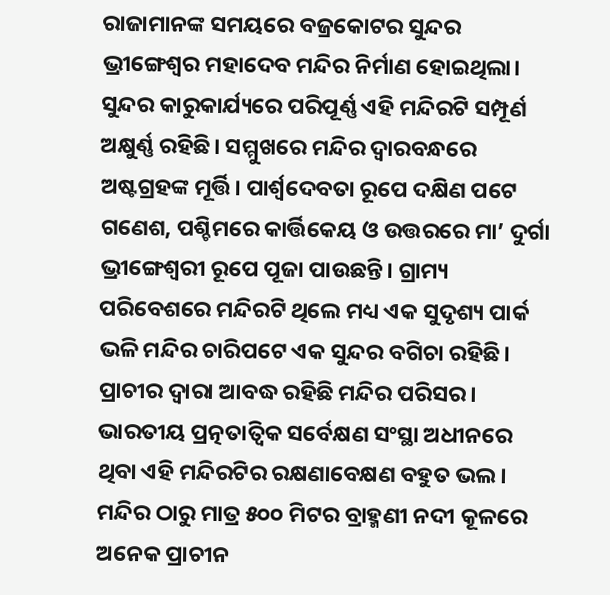ରାଜାମାନଙ୍କ ସମୟରେ ବଜ୍ରକୋଟର ସୁନ୍ଦର ଭ୍ରୀଙ୍ଗେଶ୍ୱର ମହାଦେବ ମନ୍ଦିର ନିର୍ମାଣ ହୋଇଥିଲା।
ସୁନ୍ଦର କାରୁକାର୍ଯ୍ୟରେ ପରିପୂର୍ଣ୍ଣ ଏହି ମନ୍ଦିରଟି ସମ୍ପୂର୍ଣ ଅକ୍ଷୁର୍ଣ୍ଣ ରହିଛି। ସମ୍ମୁଖରେ ମନ୍ଦିର ଦ୍ଵାରବନ୍ଧରେ ଅଷ୍ଟଗ୍ରହଙ୍କ ମୂର୍ତ୍ତି। ପାର୍ଶ୍ଵଦେବତା ରୂପେ ଦକ୍ଷିଣ ପଟେ ଗଣେଶ, ପଶ୍ଚିମରେ କାର୍ତ୍ତିକେୟ ଓ ଉତ୍ତରରେ ମା’ ଦୁର୍ଗା ଭ୍ରୀଙ୍ଗେଶ୍ଵରୀ ରୂପେ ପୂଜା ପାଉଛନ୍ତି। ଗ୍ରାମ୍ୟ ପରିବେଶରେ ମନ୍ଦିରଟି ଥିଲେ ମଧ୍ୟ ଏକ ସୁଦୃଶ୍ୟ ପାର୍କ ଭଳି ମନ୍ଦିର ଚାରିପଟେ ଏକ ସୁନ୍ଦର ବଗିଚା ରହିଛି। ପ୍ରାଚୀର ଦ୍ଵାରା ଆବଦ୍ଧ ରହିଛି ମନ୍ଦିର ପରିସର।
ଭାରତୀୟ ପ୍ରତ୍ନତାତ୍ବିକ ସର୍ବେକ୍ଷଣ ସଂସ୍ଥା ଅଧୀନରେ ଥିବା ଏହି ମନ୍ଦିରଟିର ରକ୍ଷଣାବେକ୍ଷଣ ବହୁତ ଭଲ। ମନ୍ଦିର ଠାରୁ ମାତ୍ର ୫୦୦ ମିଟର ବ୍ରାହ୍ମଣୀ ନଦୀ କୂଳରେ ଅନେକ ପ୍ରାଚୀନ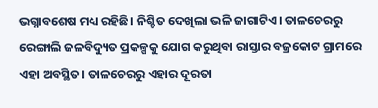ଭଗ୍ନାବଶେଷ ମଧ୍ୟ ରହିଛି। ନିଶ୍ଚିତ ଦେଖିଲା ଭଳି ଜାଗାଟିଏ। ତାଳଚେରରୁ ରେଙ୍ଗାଲି ଜଳବିଦ୍ୟୁତ ପ୍ରକଳ୍ପକୁ ଯୋଗ କରୁଥିବା ରାସ୍ତାର ବଜ୍ରକୋଟ ଗ୍ରାମରେ ଏହା ଅବସ୍ଥିତ। ତାଳଚେରରୁ ଏହାର ଦୂରତା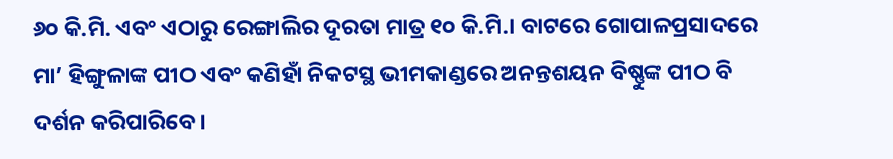୬୦ କି.ମି. ଏବଂ ଏଠାରୁ ରେଙ୍ଗାଲିର ଦୂରତା ମାତ୍ର ୧୦ କି.ମି.। ବାଟରେ ଗୋପାଳପ୍ରସାଦରେ ମା’ ହିଙ୍ଗୁଳାଙ୍କ ପୀଠ ଏବଂ କଣିହାଁ ନିକଟସ୍ଥ ଭୀମକାଣ୍ଡରେ ଅନନ୍ତଶୟନ ବିଷ୍ଣୁଙ୍କ ପୀଠ ବି ଦର୍ଶନ କରିପାରିବେ।